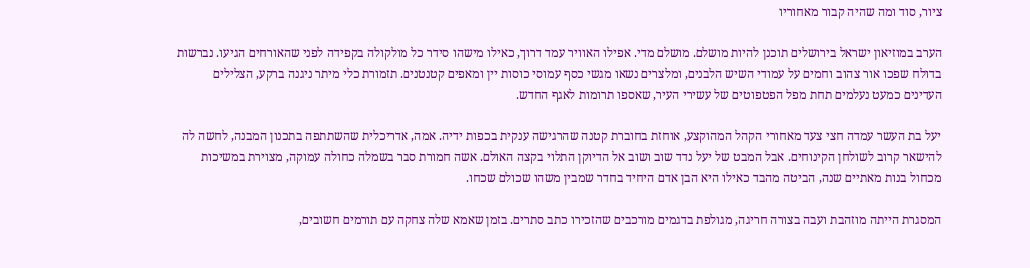ציור, סוד ומה שהיה קבור מאחוריו

הערב במוזיאון ישראל בירושלים תוכנן להיות מושלם. מושלם מדי. אפילו האוויר עמד דרוך, כאילו מישהו סידר כל מולקולה בקפידה לפני שהאורחים הגיעו. נברשות בדולח שפכו אור צהוב וחמים על עמודי השיש הלבנים, ומלצרים נשאו מגשי כסף עמוסי כוסות יין ומאפים קטנטנים. תזמורת כלי מיתר ניגנה ברקע, הצלילים העדינים כמעט נעלמים תחת מפל הפטפוטים של עשירי העיר, שאספו תרומות לאגף החדש.

יעל בת העשר עמדה חצי צעד מאחורי הקהל המהוקצע, אוחזת בחוברת קטנה שהרגישה ענקית בכפות ידיה. אמה, אדריכלית שהשתתפה בתכנון המבנה, לחשה לה להישאר קרוב לשולחן הקינוחים. אבל המבט של יעל נדד שוב ושוב אל הדיוקן התלוי בקצה האולם. אשה חמורת סבר בשמלה כחולה עמוקה, מצוירת במשיכות מכחול בנות מאתיים שנה, הביטה מהבד כאילו היא הבן אדם היחיד בחדר שמבין משהו שכולם שכחו.

המסגרת הייתה מוזהבת ועבה בצורה חריגה, מגולפת בדגמים מורכבים שהזכירו כתב סתרים. בזמן שאמא שלה צחקה עם תורמים חשובים,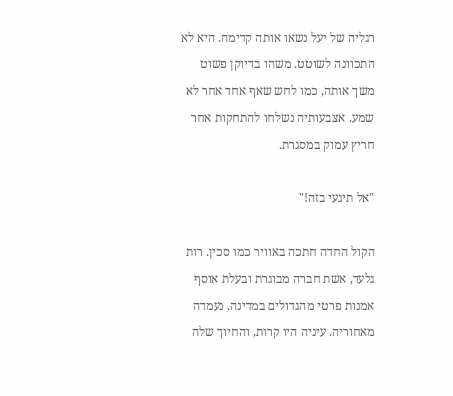רגליה של יעל נשאו אותה קדימה. היא לא התכוונה לשוטט. משהו בדיוקן פשוט משך אותה, כמו לחש שאף אחד אחר לא שמע. אצבעותיה נשלחו להתחקות אחר חריץ עמוק במסגרת.

"אל תיגעי בזה!"

הקול החדה חתכה באוויר כמו סכין. רות גלעד, אשת חברה מבוגרת ובעלת אוסף אמנות פרטי מהגדולים במדינה, נעמדה מאחוריה. עיניה היו קרות, והחיוך שלה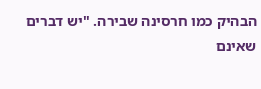הבהיק כמו חרסינה שבירה. "יש דברים שאינם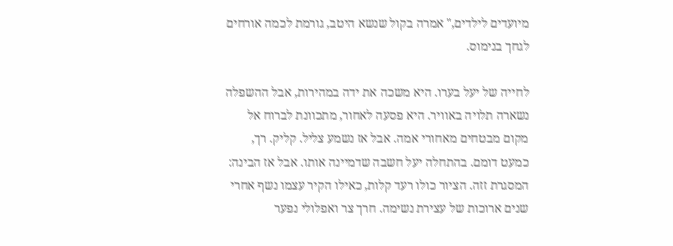מיועדים לילדים," אמרה בקול שנשא היטב, גורמת לכמה אורחים לגחך בנימוס.

לחייה של יעל בערו. היא משכה את ידה במהירות, אבל ההשפלה נשארה תלויה באוויר. היא פסעה לאחור, מתכוונת לברוח אל מקום מבטחים מאחורי אמה. אבל אז נשמע צליל. קליק. רך, כמעט דומם. בהתחלה יעל חשבה שדמיינה אותו. אבל אז הבינה: המסגרת זזה. הציור כולו רעד קלות, כאילו הקיר עצמו נשף אחרי שנים ארוכות של עצירת נשימה. חרך צר ואפלולי נפער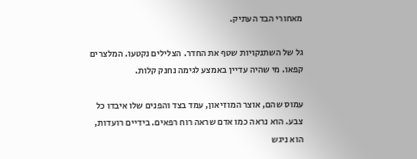מאחורי הבד העתיק.

גל של השתנקויות שטף את החדר. הצלילים נקטעו. המלצרים קפאו. מי שהיה עדיין באמצע לגימה נחנק קלות.

עמוס שהם, אוצר המוזיאון, עמד בצד והפנים שלו איבדו כל צבע. הוא נראה כמו אדם שראה רוח רפאים. בידיים רועדות, הוא ניגש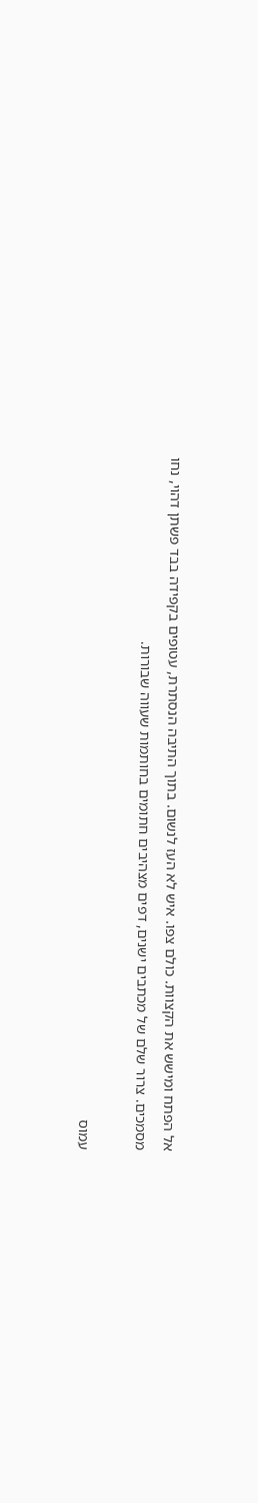אל הפתח ומישש את הקצוות. כולם צפו. איש לא העז לנשום. בתוך התיבה הנסתרת, עטופים בקפידה בבד פשתן דהוי, נחו מסמכים. צרור שלם של מכתבים ישנים, דפים מצהיבים חתומים בחותמות שעווה שבורות.

עמוס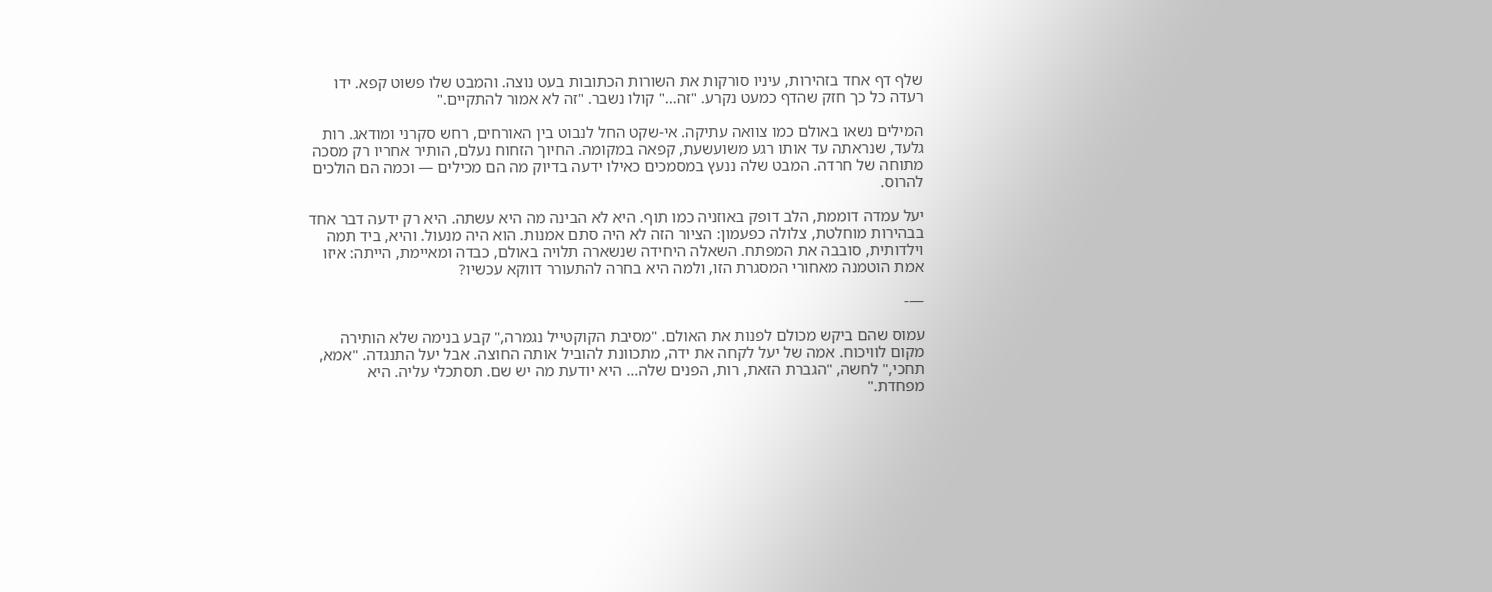שלף דף אחד בזהירות, עיניו סורקות את השורות הכתובות בעט נוצה. והמבט שלו פשוט קפא. ידו רעדה כל כך חזק שהדף כמעט נקרע. "זה…" קולו נשבר. "זה לא אמור להתקיים."

המילים נשאו באולם כמו צוואה עתיקה. אי-שקט החל לנבוט בין האורחים, רחש סקרני ומודאג. רות גלעד, שנראתה עד אותו רגע משועשעת, קפאה במקומה. החיוך הזחוח נעלם, הותיר אחריו רק מסכה מתוחה של חרדה. המבט שלה ננעץ במסמכים כאילו ידעה בדיוק מה הם מכילים — וכמה הם הולכים להרוס.

יעל עמדה דוממת, הלב דופק באוזניה כמו תוף. היא לא הבינה מה היא עשתה. היא רק ידעה דבר אחד בבהירות מוחלטת, צלולה כפעמון: הציור הזה לא היה סתם אמנות. הוא היה מנעול. והיא, ביד תמה וילדותית, סובבה את המפתח. השאלה היחידה שנשארה תלויה באולם, כבדה ומאיימת, הייתה: איזו אמת הוטמנה מאחורי המסגרת הזו, ולמה היא בחרה להתעורר דווקא עכשיו?

—-

עמוס שהם ביקש מכולם לפנות את האולם. "מסיבת הקוקטייל נגמרה," קבע בנימה שלא הותירה מקום לוויכוח. אמה של יעל לקחה את ידה, מתכוונת להוביל אותה החוצה. אבל יעל התנגדה. "אמא, תחכי," לחשה, "הגברת הזאת, רות, הפנים שלה… היא יודעת מה יש שם. תסתכלי עליה. היא מפחדת."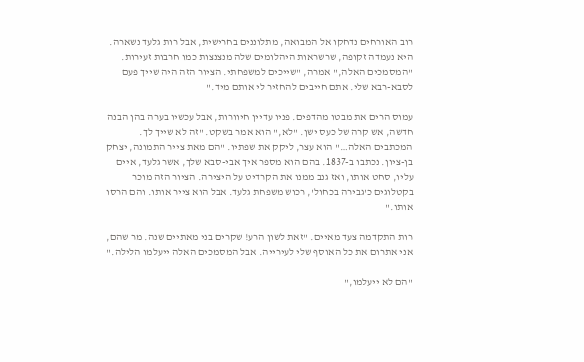רוב האורחים נדחקו אל המבואה, מתלוננים בחרישית, אבל רות גלעד נשארה. היא נעמדה זקופה, שרשראות היהלומים שלה מנצנצות כמו חרבות זעירות. "המסמכים האלה," אמרה, "שייכים למשפחתי. הציור הזה היה שייך פעם לסבא-רבא שלי. אתם חייבים להחזיר לי אותם מיד."

עמוס הרים את מבטו מהדפים. פניו עדיין חיוורות, אבל עכשיו בערה בהן הבנה חדשה, אש קרה של כעס ישן. "לא," הוא אמר בשקט. "זה לא שייך לך. המכתבים האלה…" הוא עצר, ליקק את שפתיו. "הם מאת צייר התמונה, יצחק בן-ציון. נכתבו ב-1837. בהם הוא מספר איך אבי-סבא שלך, אשר גלעד, איים עליו, סחט אותו, ואז גנב ממנו את הקרדיט על היצירה. הציור הזה מוכר בקטלוגים כ'גבירה בכחול', רכוש משפחת גלעד. אבל הוא צייר אותו. והם הרסו אותו."

רות התקדמה צעד מאיים. "זאת לשון הרע! שקרים בני מאתיים שנה. מר שהם, אני אתרום את כל האוסף שלי לעירייה. אבל המסמכים האלה ייעלמו הלילה."

"הם לא ייעלמו,"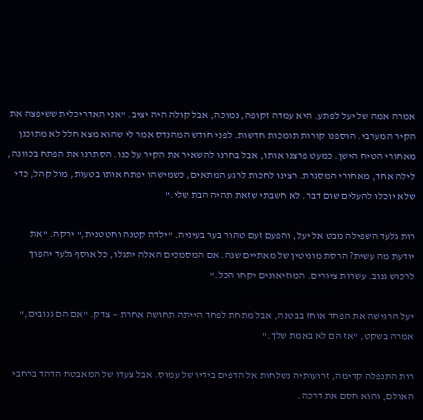אמרה אמה של יעל לפתע. היא עמדה זקופה, נמוכה, אבל קולה היה יציב. "אני האדריכלית ששיפצה את הקיר המערבי. הוספנו קורות תומכות חדשות. לפני חודש המהנדס אמר לי שהוא מצא חלל לא מתוכנן מאחורי הטיח הישן. כמעט פרצנו אותו, אבל בחרנו להשאיר את הקיר על כנו. הסתרנו את הפתח בכוונה, לילה אחד, מאחורי המסגרת. רצינו לחכות לרגע המתאים, כשמישהו יפתח אותו בטעות, מול קהל, כדי שלא יוכלו להעלים שום דבר. לא חשבתי שזאת תהיה הבת שלי."

רות גלעד השפילה מבט אל יעל, והפעם זעם טהור בער בעיניה. "ילדה קטנה וחטטנית," ירקה. "את יודעת מה עשית? הרסת מוניטין של מאתיים שנה. אם המסמכים האלה יתגלו, כל אוסף גלעד יהפוך לרכוש גנוב. עשרות ציורים. המוזיאונים יקחו הכל."

יעל הרגישה את הפחד אוחז בבטנה, אבל מתחת לפחד הייתה תחושה אחרת — צדק. "אם הם גנובים," אמרה בשקט, "אז הם לא באמת שלך."

רות התנפלה קדימה, זרועותיה נשלחות אל הדפים בידיו של עמוס. אבל צעדו של המאבטח הדהד ברחבי האולם, והוא חסם את דרכה.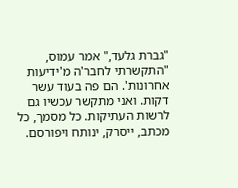"גברת גלעד," אמר עמוס, "התקשרתי לחבר'ה מ'ידיעות אחרונות'. הם פה בעוד עשר דקות. ואני מתקשר עכשיו גם לרשות העתיקות. כל מסמך, כל מכתב, ייסרק, ינותח ויפורסם.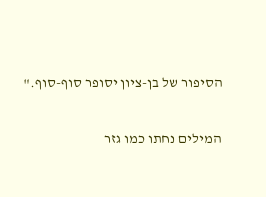הסיפור של בן-ציון יסופר סוף-סוף."

המילים נחתו כמו גזר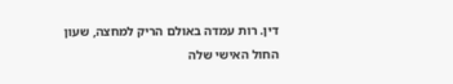דין. רות עמדה באולם הריק למחצה, שעון החול האישי שלה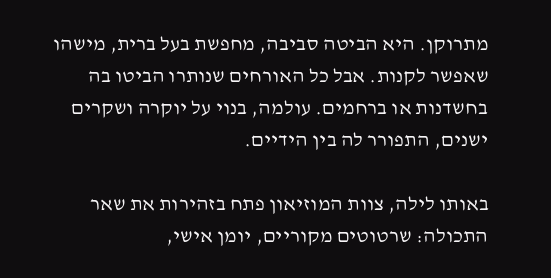מתרוקן. היא הביטה סביבה, מחפשת בעל ברית, מישהו שאפשר לקנות. אבל כל האורחים שנותרו הביטו בה בחשדנות או ברחמים. עולמה, בנוי על יוקרה ושקרים ישנים, התפורר לה בין הידיים.

באותו לילה, צוות המוזיאון פתח בזהירות את שאר התכולה: שרטוטים מקוריים, יומן אישי,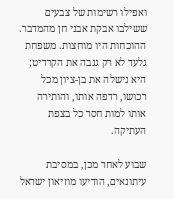ואפילו רשימות של צבעים ששילבו אבקת אבני חן מהמדבר. ההוכחות היו מוחצות. משפחת גלעד לא רק גנבה את הקרדיט; היא נישלה את בן-ציון מכל רכושו, רדפה אותו, והותירה אותו למות חסר כל בצפת העתיקה.

שבוע לאחר מכן, במסיבת עיתונאים, הודיעו מוזיאון ישראל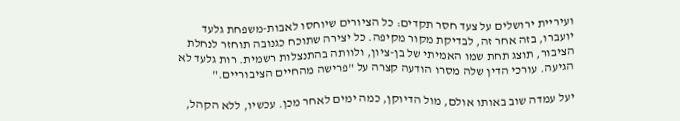ועיריית ירושלים על צעד חסר תקדים: כל הציורים שיוחסו לאבות-משפחת גלעד יועברו, בזה אחר זה, לבדיקת מקור מקיפה. כל יצירה שתוכח כגנובה תוחזר לנחלת הציבור, תוצג תחת שמו האמיתי של בן-ציון, ולוותה בהתנצלות רשמית. רות גלעד לא הגיעה. עורכי הדין שלה מסרו הודעה קצרה על "פרישה מהחיים הציבוריים."

יעל עמדה שוב באותו אולם, מול הדיוקן, כמה ימים לאחר מכן. עכשיו, ללא הקהל,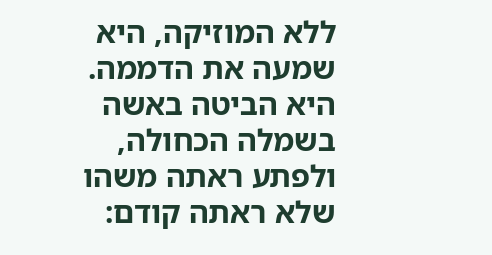ללא המוזיקה, היא שמעה את הדממה. היא הביטה באשה בשמלה הכחולה, ולפתע ראתה משהו שלא ראתה קודם: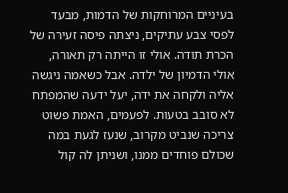בעיניים המרוחקות של הדמות, מבעד לפסי צבע עתיקים, ניצתה פיסה זעירה של הכרת תודה. אולי זו הייתה רק תאורה, אולי הדמיון של ילדה. אבל כשאמה ניגשה אליה ולקחה את ידה, יעל ידעה שהמפתח לא סובב בטעות. לפעמים, האמת פשוט צריכה שנביט מקרוב, שנעז לגעת במה שכולם פוחדים ממנו, ושניתן לה קול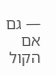— גם אם הקול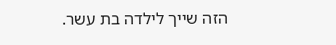הזה שייך לילדה בת עשר.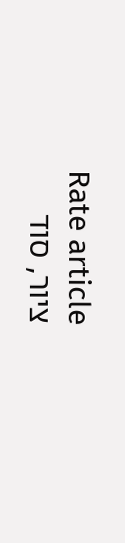Rate article
ציור, סוד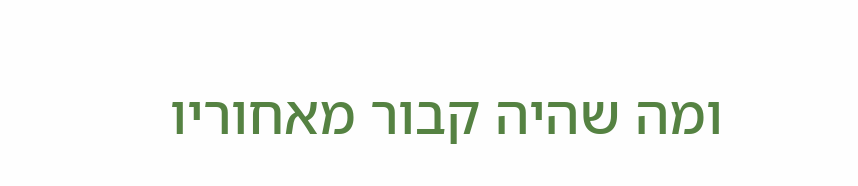ומה שהיה קבור מאחוריו